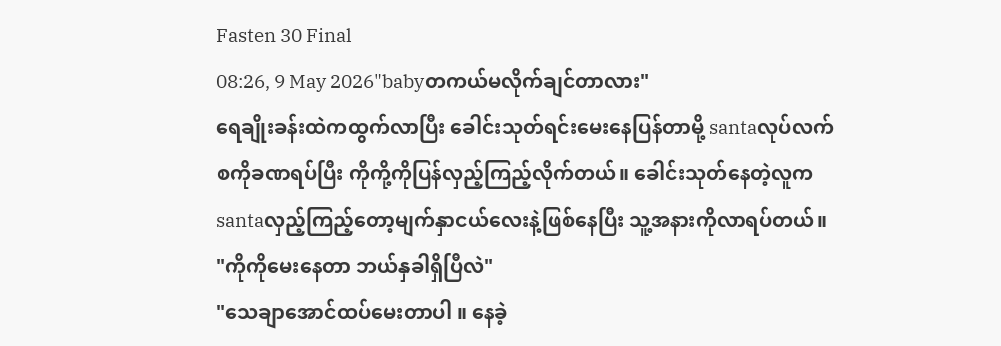Fasten 30 Final
08:26, 9 May 2026"babyတကယ်မလိုက်ချင်တာလား"
ရေချိုးခန်းထဲကထွက်လာပြီး ခေါင်းသုတ်ရင်းမေးနေပြန်တာမို့ santaလုပ်လက်စကိုခဏရပ်ပြီး ကိုကို့ကိုပြန်လှည့်ကြည့်လိုက်တယ်။ ခေါင်းသုတ်နေတဲ့လူက santaလှည့်ကြည့်တော့မျက်နှာငယ်လေးနဲ့ဖြစ်နေပြီး သူ့အနားကိုလာရပ်တယ်။
"ကိုကိုမေးနေတာ ဘယ်နှခါရှိပြီလဲ"
"သေချာအောင်ထပ်မေးတာပါ ။ နေခဲ့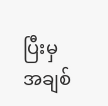ပြီးမှအချစ်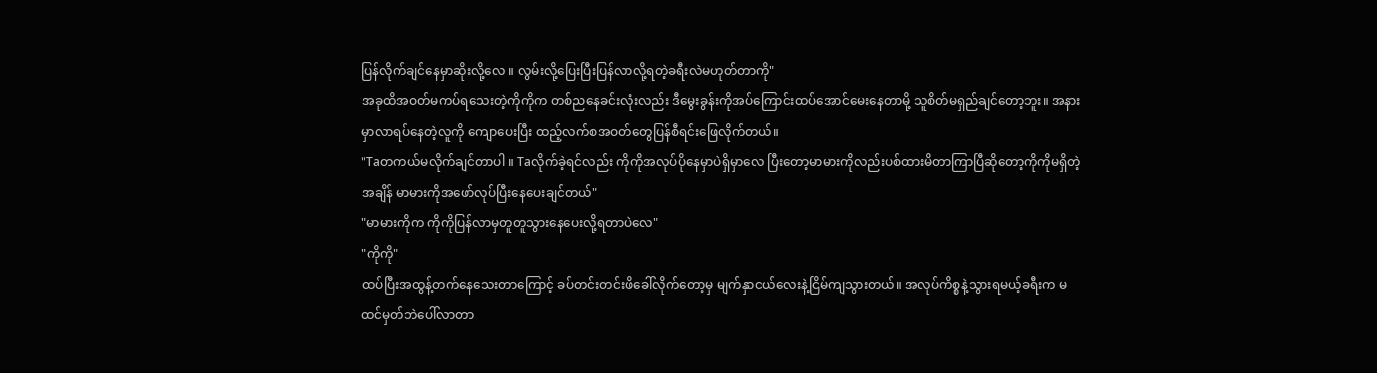ပြန်လိုက်ချင်နေမှာဆိုးလို့လေ ။ လွမ်းလို့ပြေးပြီးပြန်လာလို့ရတဲ့ခရီးလဲမဟုတ်တာကို"
အခုထိအဝတ်မကပ်ရသေးတဲ့ကိုကိုက တစ်ညနေခင်းလုံးလည်း ဒီမွေးခွန်းကိုအပ်ကြောင်းထပ်အောင်မေးနေတာမို့ သူစိတ်မရှည်ချင်တော့ဘူး။ အနားမှာလာရပ်နေတဲ့လူကို ကျောပေးပြီး ထည့်လက်စအဝတ်တွေပြန်စီရင်းဖြေလိုက်တယ်။
"Taတကယ်မလိုက်ချင်တာပါ ။ Taလိုက်ခဲ့ရင်လည်း ကိုကိုအလုပ်ပိုနေမှာပဲရှိမှာလေ ပြီးတော့မာမားကိုလည်းပစ်ထားမိတာကြာပြီဆိုတော့ကိုကိုမရှိတဲ့အချိန် မာမားကိုအဖော်လုပ်ပြီးနေပေးချင်တယ်"
"မာမားကိုက ကိုကိုပြန်လာမှတူတူသွားနေပေးလို့ရတာပဲလေ"
"ကိုကို"
ထပ်ပြီးအထွန့်တက်နေသေးတာကြောင့် ခပ်တင်းတင်းဖိခေါ်လိုက်တော့မှ မျက်နှာငယ်လေးနဲ့ငြိမ်ကျသွားတယ်။ အလုပ်ကိစ္စနဲ့သွားရမယ့်ခရီးက မထင်မှတ်ဘဲပေါ်လာတာ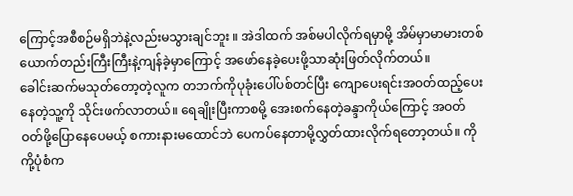ကြောင့်အစီစဉ်မရှိဘဲနဲ့လည်းမသွားချင်ဘူး ။ အဲဒါထက် အစ်မပါလိုက်ရမှာမို့ အိမ်မှာမာမားတစ်ယောက်တည်းကြီးကြီးနဲ့ကျန်ခဲ့မှာကြောင့် အဖော်နေခဲ့ပေးဖို့သာဆုံးဖြတ်လိုက်တယ်။
ခေါင်းဆက်မသုတ်တော့တဲ့လူက တဘက်ကိုပုခုံးပေါ်ပစ်တင်ပြီး ကျောပေးရင်းအဝတ်ထည့်ပေးနေတဲ့သူ့ကို သိုင်းဖက်လာတယ်။ ရေချိုးပြီးကာစမို့ အေးစက်နေတဲ့ခန္ဒာကိုယ်ကြောင့် အဝတ်ဝတ်ဖို့ပြောနေပေမယ့် စကားနားမထောင်ဘဲ ပေကပ်နေတာမို့လွှတ်ထားလိုက်ရတော့တယ်။ ကိုကို့ပုံစံက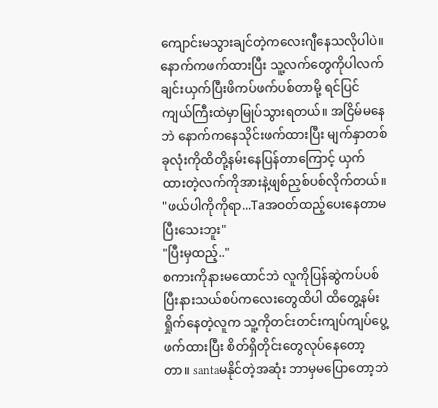ကျောင်းမသွားချင်တဲ့ကလေးဂျီနေသလိုပါပဲ။
နောက်ကဖက်ထားပြီး သူ့လက်တွေကိုပါလက်ချင်းယှက်ပြီးဖိကပ်ဖက်ပစ်တာမို့ ရင်ပြင်ကျယ်ကြီးထဲမှာမြုပ်သွားရတယ်။ အငြိမ်မနေဘဲ နောက်ကနေသိုင်းဖက်ထားပြီး မျက်နှာတစ်ခုလုံးကိုထိတို့နမ်းနေပြန်တာကြောင့် ယှက်ထားတဲ့လက်ကိုအားနဲ့ဖျစ်ညှစ်ပစ်လိုက်တယ်။
"ဖယ်ပါကိုကိုရာ...Taအဝတ်ထည့်ပေးနေတာမပြီးသေးဘူး"
"ပြီးမှထည့်.."
စကားကိုနားမထောင်ဘဲ လူကိုပြန်ဆွဲကပ်ပစ်ပြီးနားသယ်စပ်ကလေးတွေထိပါ ထိတွေ့နမ်းရှိုက်နေတဲ့လူက သူ့ကိုတင်းတင်းကျပ်ကျပ်ပွေ့ဖက်ထားပြီး စိတ်ရှိတိုင်းတွေလုပ်နေတော့တာ။ santaမနိုင်တဲ့အဆုံး ဘာမှမပြောတော့ဘဲ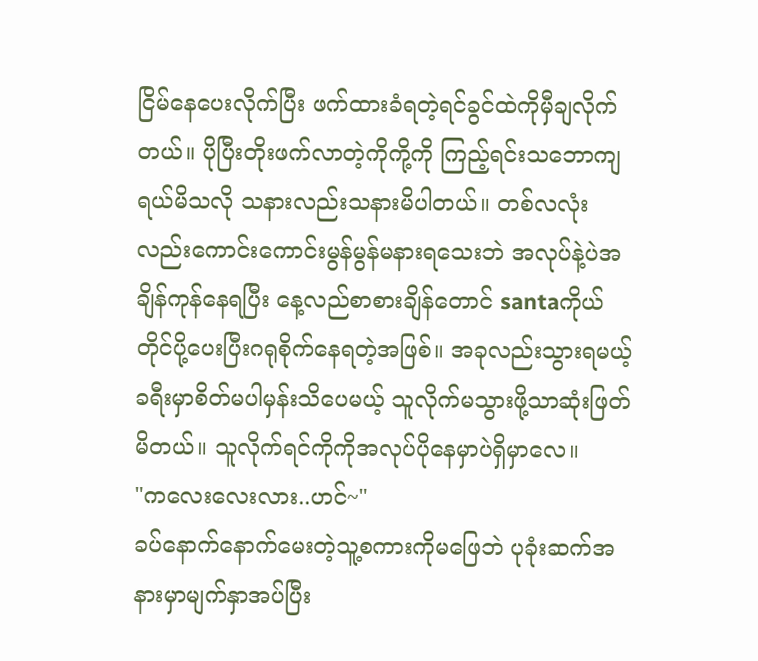ငြိမ်နေပေးလိုက်ပြီး ဖက်ထားခံရတဲ့ရင်ခွင်ထဲကိုမှီချလိုက်တယ်။ ပိုပြီးတိုးဖက်လာတဲ့ကိုကို့ကို ကြည့်ရင်းသဘောကျရယ်မိသလို သနားလည်းသနားမိပါတယ်။ တစ်လလုံးလည်းကောင်းကောင်းမွန်မွန်မနားရသေးဘဲ အလုပ်နဲ့ပဲအချိန်ကုန်နေရပြီး နေ့လည်စာစားချိန်တောင် santaကိုယ်တိုင်ပို့ပေးပြီးဂရုစိုက်နေရတဲ့အဖြစ်။ အခုလည်းသွားရမယ့်ခရီးမှာစိတ်မပါမှန်းသိပေမယ့် သူလိုက်မသွားဖို့သာဆုံးဖြတ်မိတယ်။ သူလိုက်ရင်ကိုကိုအလုပ်ပိုနေမှာပဲရှိမှာလေ။
"ကလေးလေးလား..ဟင်~"
ခပ်နောက်နောက်မေးတဲ့သူ့စကားကိုမဖြေဘဲ ပုခုံးဆက်အနားမှာမျက်နှာအပ်ပြီး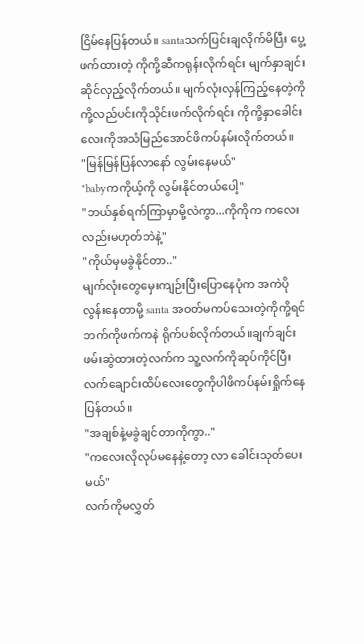ငြိမ်နေပြန်တယ်။ santaသက်ပြင်းချလိုက်မိပြီး ပွေ့ဖက်ထားတဲ့ ကိုကို့ဆီကရုန်းလိုက်ရင်း မျက်နှာချင်းဆိုင်လှည့်လိုက်တယ်။ မျက်လုံးလှန်ကြည့်နေတဲ့ကိုကို့လည်ပင်းကိုသိုင်းဖက်လိုက်ရင်း ကိုကို့နှာခေါင်းလေးကိုအသံမြည်အောင်ဖိကပ်နမ်းလိုက်တယ်။
"မြန်မြန်ပြန်လာနော် လွမ်းနေမယ်"
"babyကကိုယ့်ကို လွမ်းနိုင်တယ်ပေါ့"
"ဘယ်နှစ်ရက်ကြာမှာမို့လဲကွာ...ကိုကိုက ကလေးလည်းမဟုတ်ဘဲနဲ့"
"ကိုယ်မှမခွဲနိုင်တာ.."
မျက်လုံးတွေမှေးကျဉ်းပြီးပြောနေပုံက အကဲပိုလွန်းနေတာမို့ santa အဝတ်မကပ်သေးတဲ့ကိုကို့ရင်ဘက်ကိုဖက်ကနဲ ရိုက်ပစ်လိုက်တယ်။ချက်ချင်းဖမ်းဆွဲထားတဲ့လက်က သူ့လက်ကိုဆုပ်ကိုင်ပြီး လက်ချောင်းထိပ်လေးတွေကိုပါဖိကပ်နမ်းရှိုက်နေပြန်တယ်။
"အချစ်နဲ့မခွဲချင်တာကိုကွာ.."
"ကလေးလိုလုပ်မနေနဲ့တော့ လာ ခေါင်းသုတ်ပေးမယ်"
လက်ကိုမလွှတ်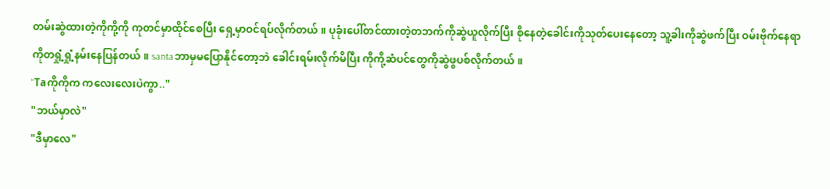တမ်းဆွဲထားတဲ့ကိုကို့ကို ကုတင်မှာထိုင်စေပြီး ရှေ့မှာဝင်ရပ်လိုက်တယ်။ ပုခုံးပေါ်တင်ထားတဲ့တဘက်ကိုဆွဲယူလိုက်ပြီး စိုနေတဲ့ခေါင်းကိုသုတ်ပေးနေတော့ သူ့ခါးကိုဆွဲဖက်ပြီး ဝမ်းဗိုက်နေရာကိုတရှုံ့ရှုံ့နမ်းနေပြန်တယ်။ santaဘာမှမပြောနိုင်တော့ဘဲ ခေါင်းရမ်းလိုက်မိပြီး ကိုကို့ဆံပင်တွေကိုဆွဲဖွပစ်လိုက်တယ်။
"Taကိုကိုက ကလေးလေးပဲကွာ.."
"ဘယ်မှာလဲ"
"ဒီမှာလေ"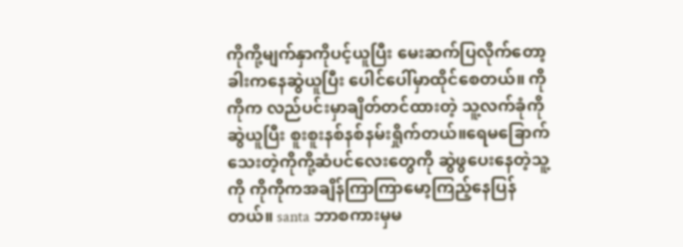ကိုကို့မျက်နှာကိုပင့်ယူပြီး မေးဆက်ပြလိုက်တော့ ခါးကနေဆွဲယူပြီး ပေါင်ပေါ်မှာထိုင်စေတယ်။ ကိုကိုက လည်ပင်းမှာချိတ်တင်ထားတဲ့ သူ့လက်ခုံကိုဆွဲယူပြီး စူးစူးနစ်နစ်နမ်းရှိုက်တယ်။ရေမခြောက်သေးတဲ့ကိုကို့ဆံပင်လေးတွေကို ဆွဲဖွပေးနေတဲ့သူ့ကို ကိုကိုကအချိန်ကြာကြာမော့ကြည့်နေပြန်တယ်။ santa ဘာစကားမှမ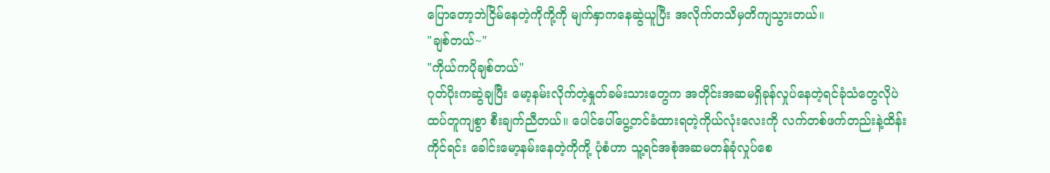ပြောတော့ဘဲငြိမ်နေတဲ့ကိုကို့ကို မျက်နှာကနေဆွဲယူပြီး အလိုက်တသိမှတိကျသွားတယ်။
"ချစ်တယ်~"
"ကိုယ်ကပိုချစ်တယ်"
ဂုတ်ပိုးကဆွဲချပြီး မော့နမ်းလိုက်တဲ့နှုတ်ခမ်းသားတွေက အတိုင်းအဆမရှိခုန်လှုပ်နေတဲ့ရင်ခုံသံတွေလိုပဲ ထပ်တူကျစွာ စီးချက်ညီတယ်။ ပေါင်ပေါ်ပွေ့တင်ခံထားရတဲ့ကိုယ်လုံးလေးကို လက်တစ်ဖက်တည်းနဲ့ထိန်းကိုင်ရင်း ခေါင်းမော့နမ်းနေတဲ့ကိုကို့ ပုံစံဟာ သူ့ရင်အစုံအဆမတန်ခုံလှုပ်စေ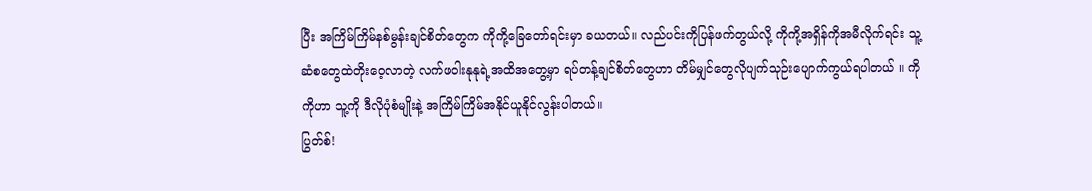ပြီး အကြိမ်ကြိမ်နစ်မွန်းချင်စိတ်တွေက ကိုကို့ခြေတော်ရင်းမှာ ခယတယ်။ လည်ပင်းကိုပြန်ဖက်တွယ်လို့ ကိုကို့အရှိန်ကိုအမီလိုက်ရင်း သူ့ဆံစတွေထဲတိုးဝေ့လာတဲ့ လက်ဖဝါးနုနုရဲ့အထိအတွေ့မှာ ရပ်တန့်ချင်စိတ်တွေဟာ တိမ်မျှင်တွေလိုပျက်သုဉ်းပျောက်ကွယ်ရပါတယ် ။ ကိုကိုဟာ သူ့ကို ဒီလိုပုံစံမျိုးနဲ့ အကြိမ်ကြိမ်အနိုင်ယူနိုင်လွန်းပါတယ်။
ပြွတ်စ်!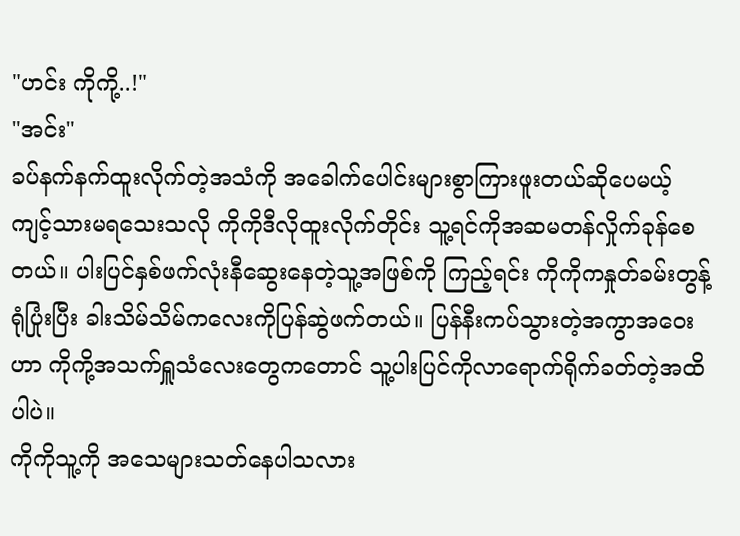"ဟင်း ကိုကို့..!"
"အင်း"
ခပ်နက်နက်ထူးလိုက်တဲ့အသံကို အခေါက်ပေါင်းများစွာကြားဖူးတယ်ဆိုပေမယ့် ကျင့်သားမရသေးသလို ကိုကိုဒီလိုထူးလိုက်တိုင်း သူ့ရင်ကိုအဆမတန်လှိုက်ခုန်စေတယ်။ ပါးပြင်နှစ်ဖက်လုံးနီဆွေးနေတဲ့သူ့အဖြစ်ကို ကြည့်ရင်း ကိုကိုကနှုတ်ခမ်းတွန့်ရုံပြုံးပြီး ခါးသိမ်သိမ်ကလေးကိုပြန်ဆွဲဖက်တယ်။ ပြန်နီးကပ်သွားတဲ့အကွာအဝေးဟာ ကိုကို့အသက်ရှူသံလေးတွေကတောင် သူ့ပါးပြင်ကိုလာရောက်ရိုက်ခတ်တဲ့အထိပါပဲ။
ကိုကိုသူ့ကို အသေများသတ်နေပါသလား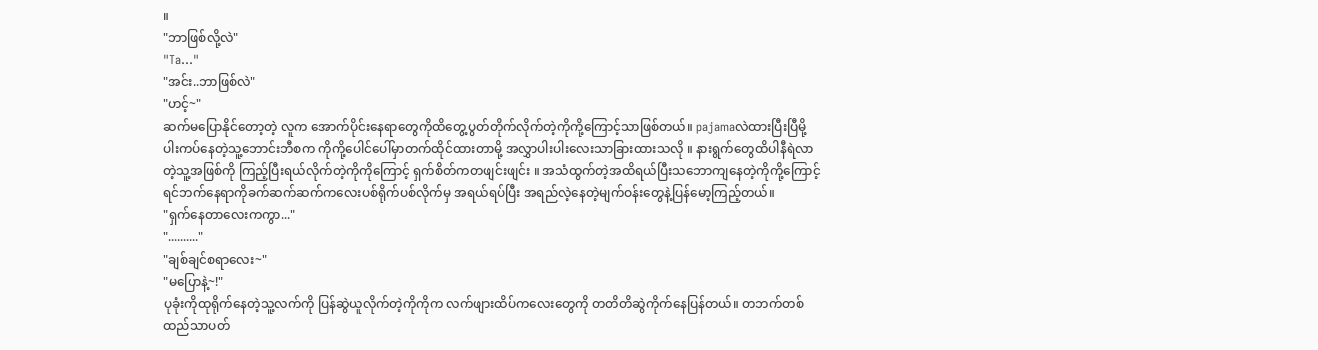။
"ဘာဖြစ်လို့လဲ"
"Ta..."
"အင်း..ဘာဖြစ်လဲ"
"ဟင့်~"
ဆက်မပြောနိုင်တော့တဲ့ လူက အောက်ပိုင်းနေရာတွေကိုထိတွေ့ပွတ်တိုက်လိုက်တဲ့ကိုကို့ကြောင့်သာဖြစ်တယ်။ pajamaလဲထားပြီးပြီမို့ ပါးကပ်နေတဲ့သူ့ဘောင်းဘီစက ကိုကို့ပေါင်ပေါ်မှာတက်ထိုင်ထားတာမို့ အလွှာပါးပါးလေးသာခြားထားသလို ။ နားရွက်တွေထိပါနီရဲလာတဲ့သူ့အဖြစ်ကို ကြည့်ပြီးရယ်လိုက်တဲ့ကိုကိုကြောင့် ရှက်စိတ်ကတဖျင်းဖျင်း ။ အသံထွက်တဲ့အထိရယ်ပြီးသဘောကျနေတဲ့ကိုကို့ကြောင့် ရင်ဘက်နေရာကိုခက်ဆက်ဆက်ကလေးပစ်ရိုက်ပစ်လိုက်မှ အရယ်ရပ်ပြီး အရည်လဲ့နေတဲ့မျက်ဝန်းတွေနဲ့ပြန်မော့ကြည့်တယ်။
"ရှက်နေတာလေးကကွာ..."
".........."
"ချစ်ချင်စရာလေး~"
"မပြောနဲ့~!"
ပုခုံးကိုထုရိုက်နေတဲ့သူ့လက်ကို ပြန်ဆွဲယူလိုက်တဲ့ကိုကိုက လက်ဖျားထိပ်ကလေးတွေကို တတိတိဆွဲကိုက်နေပြန်တယ်။ တဘက်တစ်ထည်သာပတ်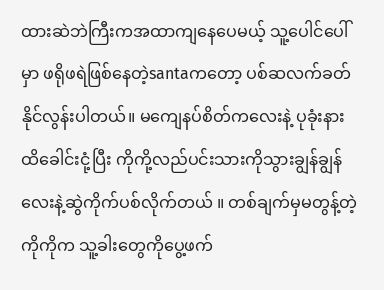ထားဆဲဘဲကြီးကအထာကျနေပေမယ့် သူ့ပေါင်ပေါ်မှာ ဖရိုဖရဲဖြစ်နေတဲ့santaကတော့ ပစ်ဆလက်ခတ်နိုင်လွန်းပါတယ်။ မကျေနပ်စိတ်ကလေးနဲ့ ပုခုံးနားထိခေါင်းငုံ့ပြီး ကိုကို့လည်ပင်းသားကိုသွားချွန်ချွန်လေးနဲ့ဆွဲကိုက်ပစ်လိုက်တယ် ။ တစ်ချက်မှမတွန့်တဲ့ကိုကိုက သူ့ခါးတွေကိုပွေ့ဖက်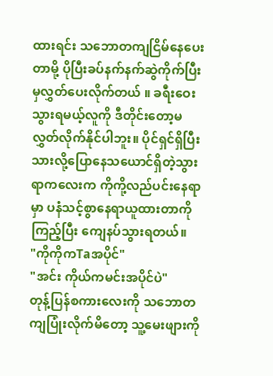ထားရင်း သဘောတကျငြိမ်နေပေးတာမို့ ပိုပြီးခပ်နက်နက်ဆွဲကိုက်ပြီးမှလွှတ်ပေးလိုက်တယ် ။ ခရီးဝေးသွားရမယ့်လူကို ဒီတိုင်းတော့မလွှတ်လိုက်နိုင်ပါဘူး။ ပိုင်ရှင်ရှိပြီးသားလို့ပြောနေသယောင်ရှိတဲ့သွားရာကလေးက ကိုကို့လည်ပင်းနေရာမှာ ပနံသင့်စွာနေရာယူထားတာကိုကြည့်ပြီး ကျေနပ်သွားရတယ်။
"ကိုကိုကTaအပိုင်"
"အင်း ကိုယ်ကမင်းအပိုင်ပဲ"
တုန့်ပြန်စကားလေးကို သဘောတကျပြုံးလိုက်မိတော့ သူ့မေးဖျားကို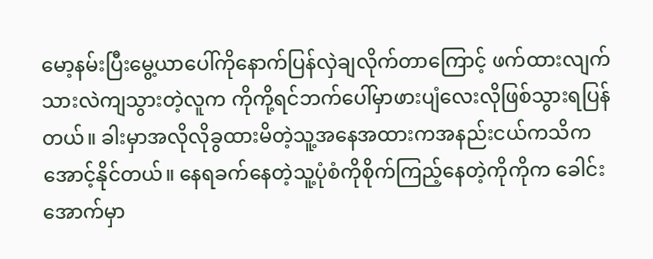မော့နမ်းပြီးမွေ့ယာပေါ်ကိုနောက်ပြန်လှဲချလိုက်တာကြောင့် ဖက်ထားလျက်သားလဲကျသွားတဲ့လူက ကိုကို့ရင်ဘက်ပေါ်မှာဖားပျံလေးလိုဖြစ်သွားရပြန်တယ်။ ခါးမှာအလိုလိုခွထားမိတဲ့သူ့အနေအထားကအနည်းငယ်ကသိကအောင့်နိုင်တယ်။ နေရခက်နေတဲ့သူ့ပုံစံကိုစိုက်ကြည့်နေတဲ့ကိုကိုက ခေါင်းအောက်မှာ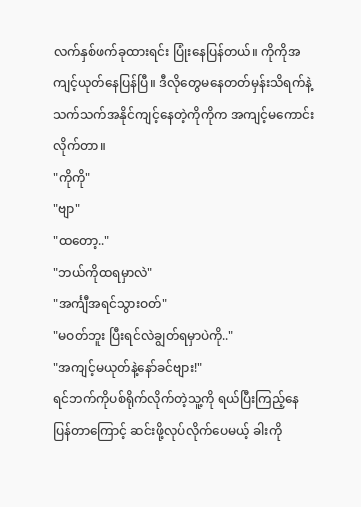လက်နှစ်ဖက်ခုထားရင်း ပြုံးနေပြန်တယ်။ ကိုကိုအကျင့်ယုတ်နေပြန်ပြီ။ ဒီလိုတွေမနေတတ်မှန်းသိရက်နဲ့ သက်သက်အနိုင်ကျင့်နေတဲ့ကိုကိုက အကျင့်မကောင်းလိုက်တာ။
"ကိုကို"
"ဗျာ"
"ထတော့.."
"ဘယ်ကိုထရမှာလဲ"
"အင်္ကျီအရင်သွားဝတ်"
"မဝတ်ဘူး ပြီးရင်လဲချွတ်ရမှာပဲကို.."
"အကျင့်မယုတ်နဲ့နော်ခင်ဗျား!"
ရင်ဘက်ကိုပစ်ရိုက်လိုက်တဲ့သူ့ကို ရယ်ပြီးကြည့်နေပြန်တာကြောင့် ဆင်းဖို့လုပ်လိုက်ပေမယ့် ခါးကို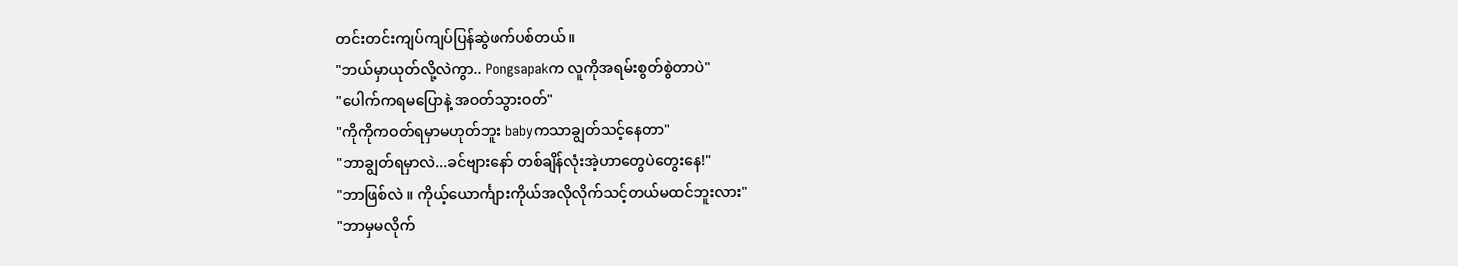တင်းတင်းကျပ်ကျပ်ပြန်ဆွဲဖက်ပစ်တယ်။
"ဘယ်မှာယုတ်လို့လဲကွာ.. Pongsapakက လူကိုအရမ်းစွတ်စွဲတာပဲ"
"ပေါက်ကရမပြောနဲ့ အဝတ်သွားဝတ်"
"ကိုကိုကဝတ်ရမှာမဟုတ်ဘူး babyကသာချွတ်သင့်နေတာ"
"ဘာချွတ်ရမှာလဲ...ခင်ဗျားနော် တစ်ချိန်လုံးအဲ့ဟာတွေပဲတွေးနေ!"
"ဘာဖြစ်လဲ ။ ကိုယ့်ယောင်္ကျားကိုယ်အလိုလိုက်သင့်တယ်မထင်ဘူးလား"
"ဘာမှမလိုက်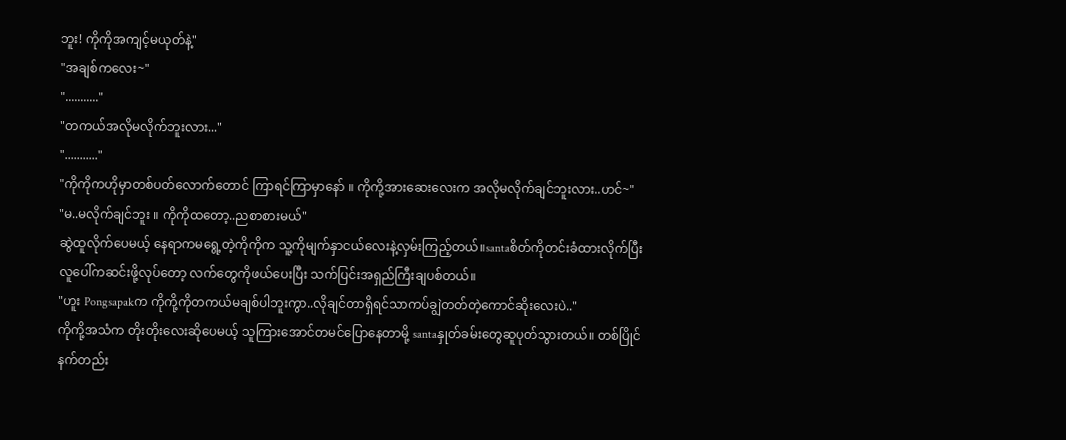ဘူး! ကိုကိုအကျင့်မယုတ်နဲ့"
"အချစ်ကလေး~"
"..........."
"တကယ်အလိုမလိုက်ဘူးလား..."
"..........."
"ကိုကိုကဟိုမှာတစ်ပတ်လောက်တောင် ကြာရင်ကြာမှာနော် ။ ကိုကို့အားဆေးလေးက အလိုမလိုက်ချင်ဘူးလား..ဟင်~"
"မ..မလိုက်ချင်ဘူး ။ ကိုကိုထတော့..ညစာစားမယ်"
ဆွဲထူလိုက်ပေမယ့် နေရာကမရွေ့တဲ့ကိုကိုက သူ့ကိုမျက်နှာငယ်လေးနဲ့လှမ်းကြည့်တယ်။santaစိတ်ကိုတင်းခံထားလိုက်ပြီး လူပေါ်ကဆင်းဖို့လုပ်တော့ လက်တွေကိုဖယ်ပေးပြီး သက်ပြင်းအရှည်ကြီးချပစ်တယ်။
"ဟူး Pongsapakက ကိုကို့ကိုတကယ်မချစ်ပါဘူးကွာ..လိုချင်တာရှိရင်သာကပ်ချွဲတတ်တဲ့ကောင်ဆိုးလေးပဲ.."
ကိုကို့အသံက တိုးတိုးလေးဆိုပေမယ့် သူကြားအောင်တမင်ပြောနေတာမို့ santaနှုတ်ခမ်းတွေဆူပုတ်သွားတယ်။ တစ်ပြိုင်နက်တည်း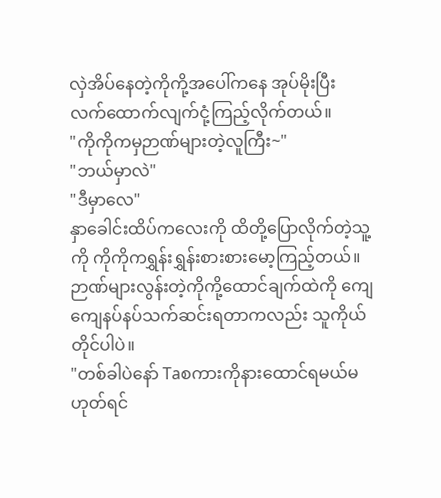လှဲအိပ်နေတဲ့ကိုကို့အပေါ်ကနေ အုပ်မိုးပြီး လက်ထောက်လျက်ငုံ့ကြည့်လိုက်တယ်။
"ကိုကိုကမှဉာဏ်များတဲ့လူကြီး~"
"ဘယ်မှာလဲ"
"ဒီမှာလေ"
နှာခေါင်းထိပ်ကလေးကို ထိတို့ပြောလိုက်တဲ့သူ့ကို ကိုကိုကရွှန်းရွှန်းစားစားမော့ကြည့်တယ်။ဉာဏ်များလွန်းတဲ့ကိုကို့ထောင်ချက်ထဲကို ကျေကျေနပ်နပ်သက်ဆင်းရတာကလည်း သူကိုယ်တိုင်ပါပဲ။
"တစ်ခါပဲနော် Taစကားကိုနားထောင်ရမယ်မဟုတ်ရင်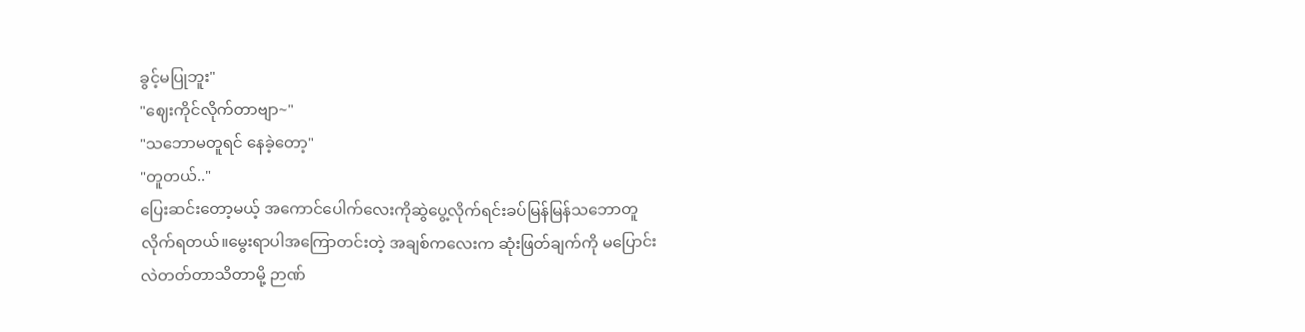ခွင့်မပြုဘူး"
"ဈေးကိုင်လိုက်တာဗျာ~"
"သဘောမတူရင် နေခဲ့တော့"
"တူတယ်.."
ပြေးဆင်းတော့မယ့် အကောင်ပေါက်လေးကိုဆွဲပွေ့လိုက်ရင်းခပ်မြန်မြန်သဘောတူလိုက်ရတယ်။မွေးရာပါအကြောတင်းတဲ့ အချစ်ကလေးက ဆုံးဖြတ်ချက်ကို မပြောင်းလဲတတ်တာသိတာမို့ ဉာဏ်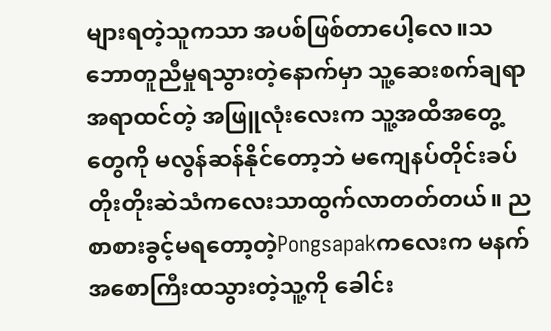များရတဲ့သူကသာ အပစ်ဖြစ်တာပေါ့လေ။သဘောတူညီမှုရသွားတဲ့နောက်မှာ သူ့ဆေးစက်ချရာအရာထင်တဲ့ အဖြူလုံးလေးက သူ့အထိအတွေ့တွေကို မလွန်ဆန်နိုင်တော့ဘဲ မကျေနပ်တိုင်းခပ်တိုးတိုးဆဲသံကလေးသာထွက်လာတတ်တယ်။ ညစာစားခွင့်မရတော့တဲ့Pongsapakကလေးက မနက်အစောကြီးထသွားတဲ့သူ့ကို ခေါင်း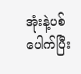အုံးနဲ့ပစ်ပေါက်ပြီး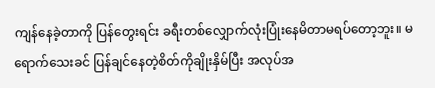ကျန်နေခဲ့တာကို ပြန်တွေးရင်း ခရီးတစ်လျှောက်လုံးပြုံးနေမိတာမရပ်တော့ဘူး။ မရောက်သေးခင် ပြန်ချင်နေတဲ့စိတ်ကိုချိုးနှိမ်ပြီး အလုပ်အ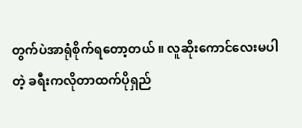တွက်ပဲအာရုံစိုက်ရတော့တယ် ။ လူဆိုးကောင်လေးမပါတဲ့ ခရီးကလိုတာထက်ပိုရှည်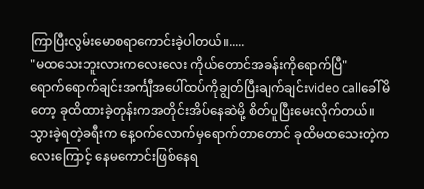ကြာပြီးလွမ်းမောစရာကောင်းခဲ့ပါတယ်။.....
"မထသေးဘူးလားကလေးလေး ကိုယ်တောင်အခန်းကိုရောက်ပြီ"
ရောက်ရောက်ချင်းအင်္ကျီအပေါ်ထပ်ကိုချွတ်ပြီးချက်ချင်းvideo callခေါ်မိတော့ ခုထိထားခဲ့တုန်းကအတိုင်းအိပ်နေဆဲမို့ စိတ်ပူပြီးမေးလိုက်တယ်။ သွားခဲ့ရတဲ့ခရီးက နေ့ဝက်လောက်မှရောက်တာတောင် ခုထိမထသေးတဲ့ကလေးကြောင့် နေမကောင်းဖြစ်နေရ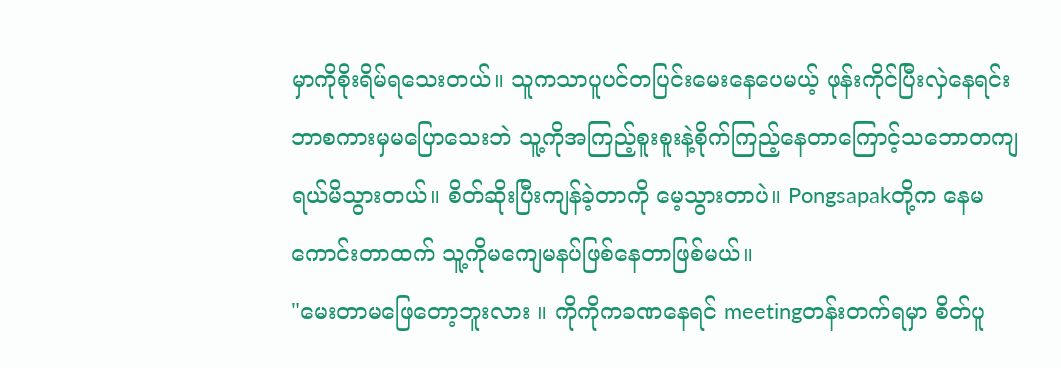မှာကိုစိုးရိမ်ရသေးတယ်။ သူကသာပူပင်တပြင်းမေးနေပေမယ့် ဖုန်းကိုင်ပြီးလှဲနေရင်း ဘာစကားမှမပြောသေးဘဲ သူ့ကိုအကြည့်စူးစူးနဲ့စိုက်ကြည့်နေတာကြောင့်သဘောတကျရယ်မိသွားတယ်။ စိတ်ဆိုးပြီးကျန်ခဲ့တာကို မေ့သွားတာပဲ။ Pongsapakတို့က နေမကောင်းတာထက် သူ့ကိုမကျေမနပ်ဖြစ်နေတာဖြစ်မယ်။
"မေးတာမဖြေတော့ဘူးလား ။ ကိုကိုကခဏနေရင် meetingတန်းတက်ရမှာ စိတ်ပူ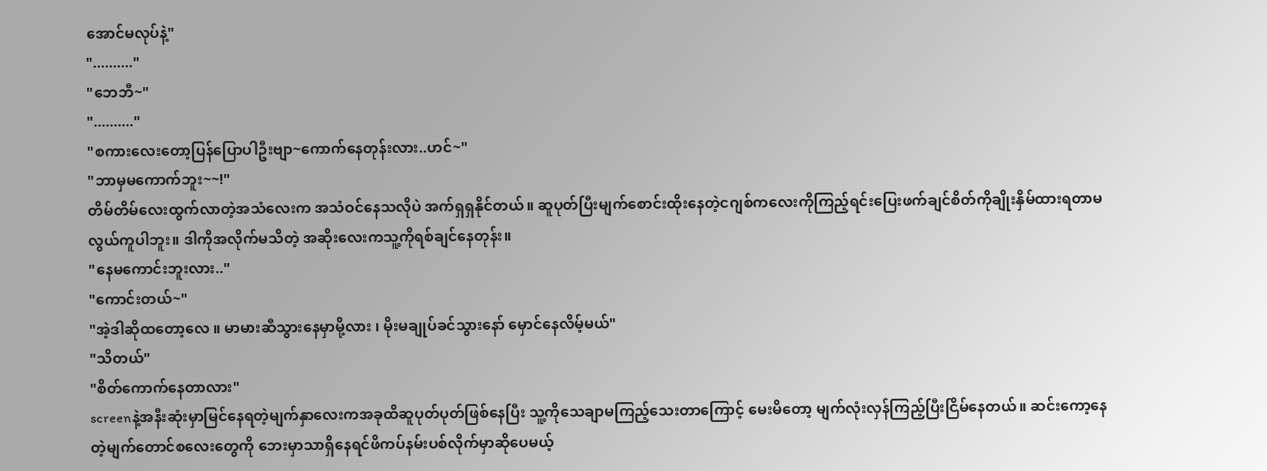အောင်မလုပ်နဲ့"
".........."
"ဘေဘီ~"
".........."
"စကားလေးတော့ပြန်ပြောပါဦးဗျာ~ကောက်နေတုန်းလား..ဟင်~"
"ဘာမှမကောက်ဘူး~~!"
တိမ်တိမ်လေးထွက်လာတဲ့အသံလေးက အသံဝင်နေသလိုပဲ အက်ရှရှနိုင်တယ်။ ဆူပုတ်ပြီးမျက်စောင်းထိုးနေတဲ့ငဂျစ်ကလေးကိုကြည့်ရင်းပြေးဖက်ချင်စိတ်ကိုချိုးနှိမ်ထားရတာမလွယ်ကူပါဘူး။ ဒါကိုအလိုက်မသိတဲ့ အဆိုးလေးကသူ့ကိုရစ်ချင်နေတုန်း။
"နေမကောင်းဘူးလား.."
"ကောင်းတယ်~"
"အဲ့ဒါဆိုထတော့လေ ။ မာမားဆီသွားနေမှာမို့လား ၊ မိုးမချုပ်ခင်သွားနော် မှောင်နေလိမ့်မယ်"
"သိတယ်"
"စိတ်ကောက်နေတာလား"
screenနဲ့အနီးဆုံးမှာမြင်နေရတဲ့မျက်နှာလေးကအခုထိဆူပုတ်ပုတ်ဖြစ်နေပြီး သူ့ကိုသေချာမကြည့်သေးတာကြောင့် မေးမိတော့ မျက်လုံးလှန်ကြည့်ပြီးငြိမ်နေတယ်။ ဆင်းကော့နေတဲ့မျက်တောင်စလေးတွေကို ဘေးမှာသာရှိနေရင်ဖိကပ်နမ်းပစ်လိုက်မှာဆိုပေမယ့်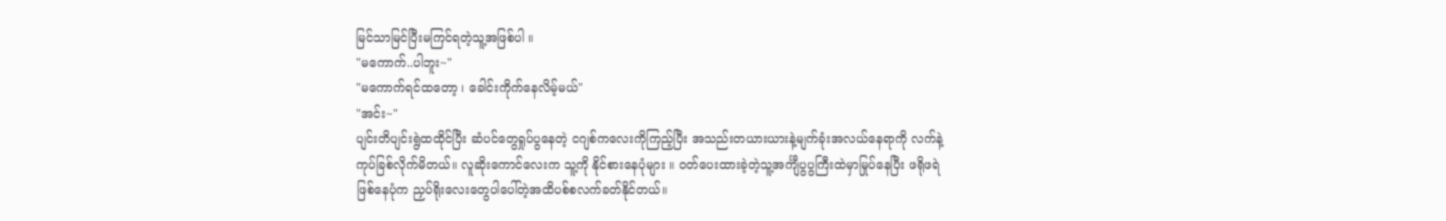မြင်သာမြင်ပြီးမကြင်ရတဲ့သူ့အဖြစ်ပါ ။
"မကောက်..ပါဘူး~"
"မကောက်ရင်ထတော့ ၊ ခေါင်းကိုက်နေလိမ့်မယ်"
"အင်း~"
ပျင်းတိပျင်းရွဲထထိုင်ပြီး ဆံပင်တွေရှုပ်ပွနေတဲ့ ငဂျစ်ကလေးကိုကြည့်ပြီး အသည်းတယားယားနဲ့မျက်ခုံးအလယ်နေရာကို လက်နဲ့ကုပ်ခြစ်လိုက်မိတယ်။ လူဆိုးကောင်လေးက သူ့ကို နိုင်စားနေပုံများ ။ ဝတ်ပေးထားခဲ့တဲ့သူ့အင်္ကျီပွပွကြီးထဲမှာမြုပ်နေပြီး ဖရိုဖရဲဖြစ်နေပုံက ညှပ်ရိုးလေးတွေပါပေါ်တဲ့အထိပစ်စလက်ခတ်နိုင်တယ်။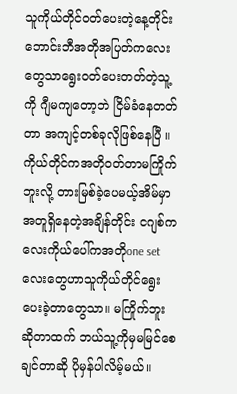သူကိုယ်တိုင်ဝတ်ပေးတဲ့နေ့တိုင်း ဘောင်းဘီအတိုအပြတ်ကလေးတွေသာရွေးဝတ်ပေးတတ်တဲ့သူ့ကို ဂျီမကျတော့ဘဲ ငြိမ်ခံနေတတ်တာ အကျင့်တစ်ခုလိုဖြစ်နေပြီ ။ ကိုယ်တိုင်ကအတိုဝတ်တာမကြိုက်ဘူးလို့ တားမြစ်ခဲ့ပေမယ့်အိမ်မှာအတူရှိနေတဲ့အချိန်တိုင်း ငဂျစ်ကလေးကိုယ်ပေါ်ကအတိုone setလေးတွေဟာသူကိုယ်တိုင်ရွေးပေးခဲ့တာတွေသာ။ မကြိုက်ဘူးဆိုတာထက် ဘယ်သူ့ကိုမှမမြင်စေချင်တာဆို ပိုမှန်ပါလိမ့်မယ်။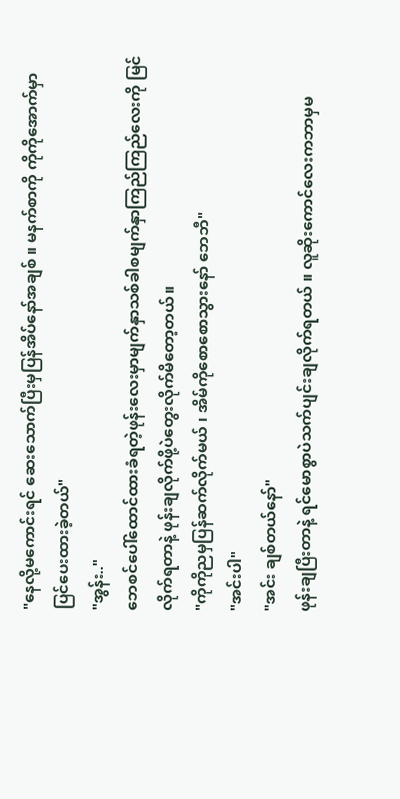"နေလို့မကောင်းရင် ဆေးသောက်ပြီးမှပြန်အိပ်နော်အချစ် ။ မနက်စာကို ကိုကိုအောက်မှာပြင်ပေးထားခဲ့တယ်"
"အွန်း.."
ဘေစင်ပေါ်ထောင်ထားခံရတဲ့ဖုန်းလေးမှာမျက်နှာသစ်ခါစမျက်နှာကြည်ကြည်လေးကို မြင်လိုက်ရတာနဲ့ ဖုန်းချလိုက်ဖို့ပဲတွေးလိုက်မိတော့တယ်။
"ကိုကိုညမှပြန်ဆက်လိုက်မယ် ၊ အိမ်ကိုစောစောသွားနော် ဘေဘီ"
"အင်းပါ"
"အင်း ချစ်တယ်နော်"
ဖုန်းချပြီးတာနဲ့ ရင်မောစွာပဲသက်ပျင်းချလိုက်ရတယ် ။ လူဆိုးကောင်လေးကဘာမှမ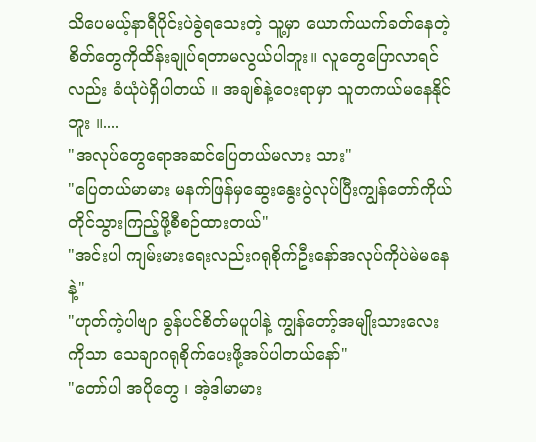သိပေမယ့်နာရီပိုင်းပဲခွဲရသေးတဲ့ သူ့မှာ ယောက်ယက်ခတ်နေတဲ့စိတ်တွေကိုထိန်းချုပ်ရတာမလွယ်ပါဘူး။ လူတွေပြောလာရင်လည်း ခံယုံပဲရှိပါတယ် ။ အချစ်နဲ့ဝေးရာမှာ သူတကယ်မနေနိုင်ဘူး ။....
"အလုပ်တွေရောအဆင်ပြေတယ်မလား သား"
"ပြေတယ်မာမား မနက်ဖြန်မှဆွေးနွေးပွဲလုပ်ပြီးကျွန်တော်ကိုယ်တိုင်သွားကြည့်ဖို့စီစဉ်ထားတယ်"
"အင်းပါ ကျမ်းမားရေးလည်းဂရုစိုက်ဦးနော်အလုပ်ကိုပဲမဲမနေနဲ့"
"ဟုတ်ကဲ့ပါဗျာ ခွန်ပင်စိတ်မပူပါနဲ့ ကျွန်တော့်အမျိုးသားလေးကိုသာ သေချာဂရုစိုက်ပေးဖို့အပ်ပါတယ်နော်"
"တော်ပါ အပိုတွေ ၊ အဲ့ဒါမာမား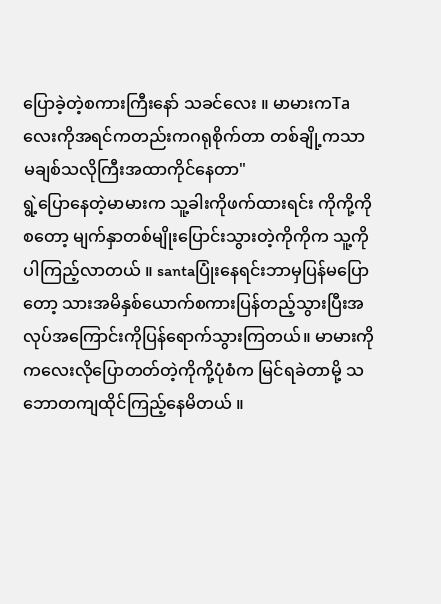ပြောခဲ့တဲ့စကားကြီးနော် သခင်လေး ။ မာမားကTaလေးကိုအရင်ကတည်းကဂရုစိုက်တာ တစ်ချို့ကသာမချစ်သလိုကြီးအထာကိုင်နေတာ"
ရွဲ့ပြောနေတဲ့မာမားက သူ့ခါးကိုဖက်ထားရင်း ကိုကို့ကိုစတော့ မျက်နှာတစ်မျိုးပြောင်းသွားတဲ့ကိုကိုက သူ့ကိုပါကြည့်လာတယ် ။ santaပြုံးနေရင်းဘာမှပြန်မပြောတော့ သားအမိနှစ်ယောက်စကားပြန်တည့်သွားပြီးအလုပ်အကြောင်းကိုပြန်ရောက်သွားကြတယ်။ မာမားကို ကလေးလိုပြောတတ်တဲ့ကိုကို့ပုံစံက မြင်ရခဲတာမို့ သဘောတကျထိုင်ကြည့်နေမိတယ် ။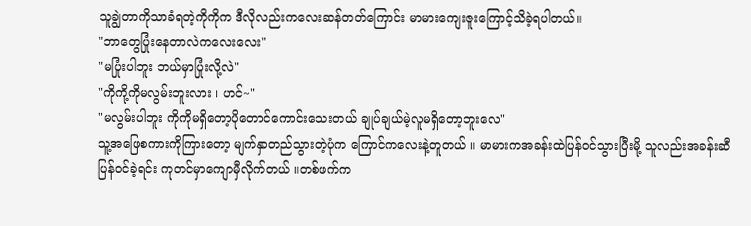သူချွဲတာကိုသာခံရတဲ့ကိုကိုက ဒီလိုလည်းကလေးဆန်တတ်ကြောင်း မာမားကျေးဇူးကြောင့်သိခဲ့ရပါတယ်။
"ဘာတွေပြုံးနေတာလဲကလေးလေး"
"မပြုံးပါဘူး ဘယ်မှာပြုံးလို့လဲ"
"ကိုကို့ကိုမလွမ်းဘူးလား ၊ ဟင်~"
"မလွမ်းပါဘူး ကိုကိုမရှိတော့ပိုတောင်ကောင်းသေးတယ် ချုပ်ချယ်မဲ့လူမရှိတော့ဘူးလေ"
သူ့အဖြေစကားကိုကြားတော့ မျက်နှာတည်သွားတဲ့ပုံက ကြောင်ကလေးနဲ့တူတယ် ။ မာမားကအခန်းထဲပြန်ဝင်သွားပြီးမို့ သူလည်းအခန်းဆီပြန်ဝင်ခဲ့ရင်း ကုတင်မှာကျောမှီလိုက်တယ် ။တစ်ဖက်က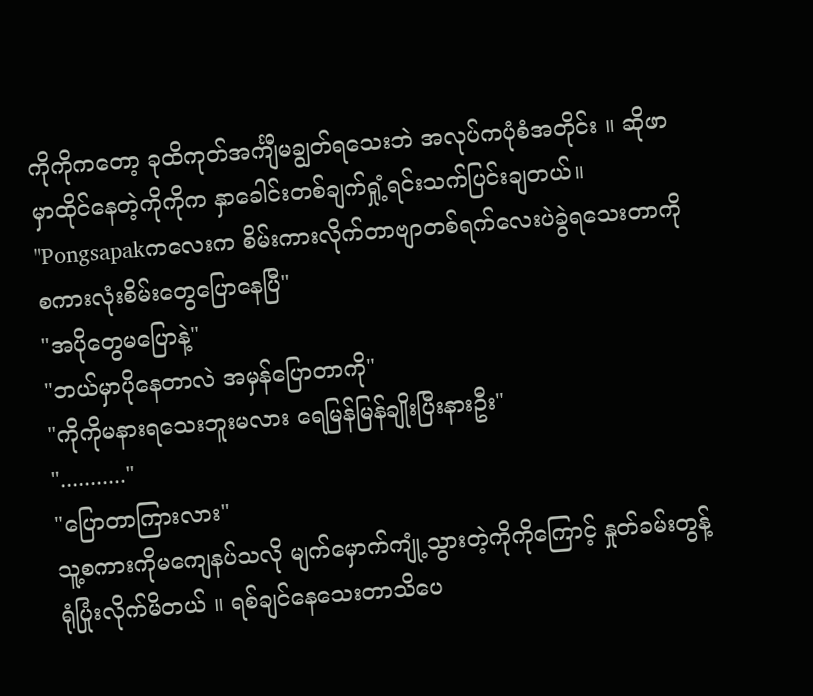ကိုကိုကတော့ ခုထိကုတ်အင်္ကျီမချွတ်ရသေးဘဲ အလုပ်ကပုံစံအတိုင်း ။ ဆိုဖာမှာထိုင်နေတဲ့ကိုကိုက နှာခေါင်းတစ်ချက်ရှုံ့ရင်းသက်ပြင်းချတယ်။
"Pongsapakကလေးက စိမ်းကားလိုက်တာဗျာတစ်ရက်လေးပဲခွဲရသေးတာကို စကားလုံးစိမ်းတွေပြောနေပြီ"
"အပိုတွေမပြောနဲ့"
"ဘယ်မှာပိုနေတာလဲ အမှန်ပြောတာကို"
"ကိုကိုမနားရသေးဘူးမလား ရေမြန်မြန်ချိုးပြီးနားဦး"
"..........."
"ပြောတာကြားလား"
သူ့စကားကိုမကျေနပ်သလို မျက်မှောက်ကျုံ့သွားတဲ့ကိုကိုကြောင့် နှုတ်ခမ်းတွန့်ရုံပြုံးလိုက်မိတယ် ။ ရစ်ချင်နေသေးတာသိပေ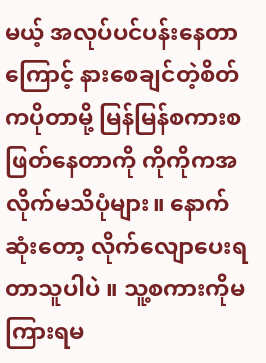မယ့် အလုပ်ပင်ပန်းနေတာကြောင့် နားစေချင်တဲ့စိတ်ကပိုတာမို့ မြန်မြန်စကားစဖြတ်နေတာကို ကိုကိုကအလိုက်မသိပုံများ။ နောက်ဆုံးတော့ လိုက်လျောပေးရတာသူပါပဲ ။ သူ့စကားကိုမကြားရမ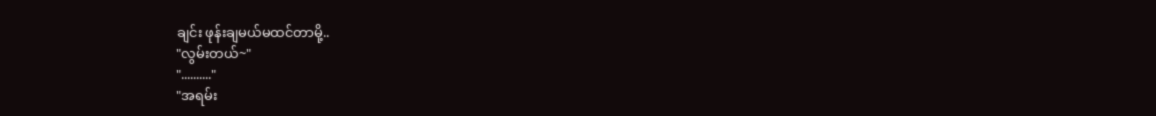ချင်း ဖုန်းချမယ်မထင်တာမို့..
"လွမ်းတယ်~"
".........."
"အရမ်း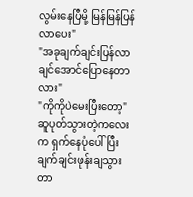လွမ်းနေပြီမို့ မြန်မြန်ပြန်လာပေး"
"အခုချက်ချင်းပြန်လာချင်အောင်ပြောနေတာလား"
"ကိုကိုပဲမေးပြီးတော့"
ဆူပုတ်သွားတဲ့ကလေးက ရှက်နေပုံပေါ်ပြီးချက်ချင်းဖုန်းချသွားတာ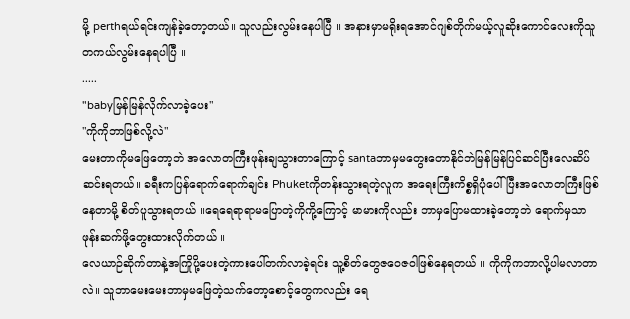မို့ perthရယ်ရင်းကျန်ခဲ့တော့တယ်။ သူလည်းလွမ်းနေပါပြီ ။ အနားမှာမရိုးရအောင်ဂျစ်တိုက်မယ့်လူဆိုးကောင်လေးကိုသူတကယ်လွမ်းနေရပါပြီ ။
.....
"babyမြန်မြန်လိုက်လာခဲ့ပေး"
"ကိုကိုဘာဖြစ်လို့လဲ"
မေးတာကိုမဖြေတော့ဘဲ အလောတကြီးဖုန်းချသွားတာကြောင့် santaဘာမှမတွေးတောနိုင်ဘဲမြန်မြန်ပြင်ဆင်ပြီးလေဆိပ်ဆင်းရတယ်။ ခရီးကပြန်ရောက်ရောက်ချင်း Phuketကိုတန်းသွားရတဲ့လူက အရေးကြီးကိစ္စရှိပုံပေါ်ပြီးအလောတကြီးဖြစ်နေတာမို့ စိတ်ပူသွားရတယ် ။ရေရေရာရာမပြောတဲ့ကိုကို့ကြောင့် မာမားကိုလည်း ဘာမှပြောမထားခဲ့တော့ဘဲ ရောက်မှသာဖုန်းဆက်ဖို့တွေးထားလိုက်တယ် ။
လေယာဉ်ဆိုက်တာနဲ့အကြိုပို့ပေးတဲ့ကားပေါ်တက်လာခဲ့ရင်း သူ့စိတ်တွေဇဝေဇဝါဖြစ်နေရတယ် ။ ကိုကိုကဘာလို့ပါမလာတာလဲ။ သူဘာမေးမေးဘာမှမဖြေတဲ့သက်တော့စောင့်တွေကလည်း ရေ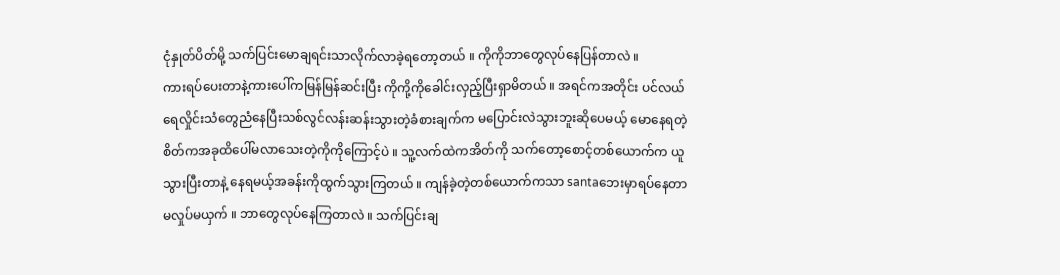ငုံနှုတ်ပိတ်မို့ သက်ပြင်းမောချရင်းသာလိုက်လာခဲ့ရတော့တယ် ။ ကိုကိုဘာတွေလုပ်နေပြန်တာလဲ ။
ကားရပ်ပေးတာနဲ့ကားပေါ်ကမြန်မြန်ဆင်းပြီး ကိုကို့ကိုခေါင်းလှည့်ပြီးရှာမိတယ် ။ အရင်ကအတိုင်း ပင်လယ်ရေလှိုင်းသံတွေညံနေပြီးသစ်လွင်လန်းဆန်းသွားတဲ့ခံစားချက်က မပြောင်းလဲသွားဘူးဆိုပေမယ့် မောနေရတဲ့စိတ်ကအခုထိပေါ်မလာသေးတဲ့ကိုကိုကြောင့်ပဲ ။ သူ့လက်ထဲကအိတ်ကို သက်တော့စောင့်တစ်ယောက်က ယူသွားပြီးတာနဲ့ နေရမယ့်အခန်းကိုထွက်သွားကြတယ် ။ ကျန်ခဲ့တဲ့တစ်ယောက်ကသာ santaဘေးမှာရပ်နေတာမလှုပ်မယှက် ။ ဘာတွေလုပ်နေကြတာလဲ ။ သက်ပြင်းချ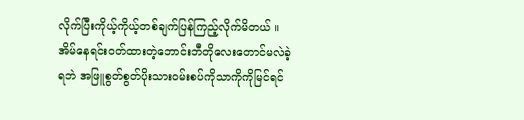လိုက်ပြီးကိုယ့်ကိုယ့်တစ်ချက်ပြန်ကြည့်လိုက်မိတယ် ။ အိမ်နေရင်းဝတ်ထားတဲ့ဘောင်းဘီတိုလေးတောင်မလဲခဲ့ရဘဲ အဖြူစွတ်စွတ်ပိုးသားဝမ်းစပ်ကိုသာကိုကိုမြင်ရင်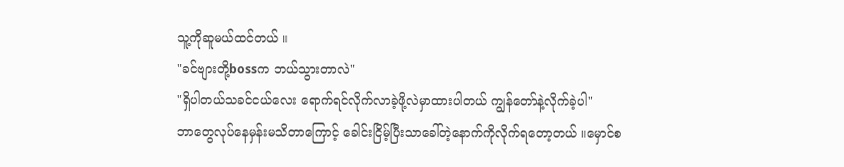သူ့ကိုဆူမယ်ထင်တယ် ။
"ခင်ဗျားတို့bossက ဘယ်သွားတာလဲ"
"ရှိပါတယ်သခင်ငယ်လေး ရောက်ရင်လိုက်လာခဲ့ဖို့လဲမှာထားပါတယ် ကျွန်တော်နဲ့လိုက်ခဲ့ပါ"
ဘာတွေလုပ်နေမှန်းမသိတာကြောင့် ခေါင်းငြိမ့်ပြီးသာခေါ်တဲ့နောက်ကိုလိုက်ရတော့တယ် ။မှောင်စ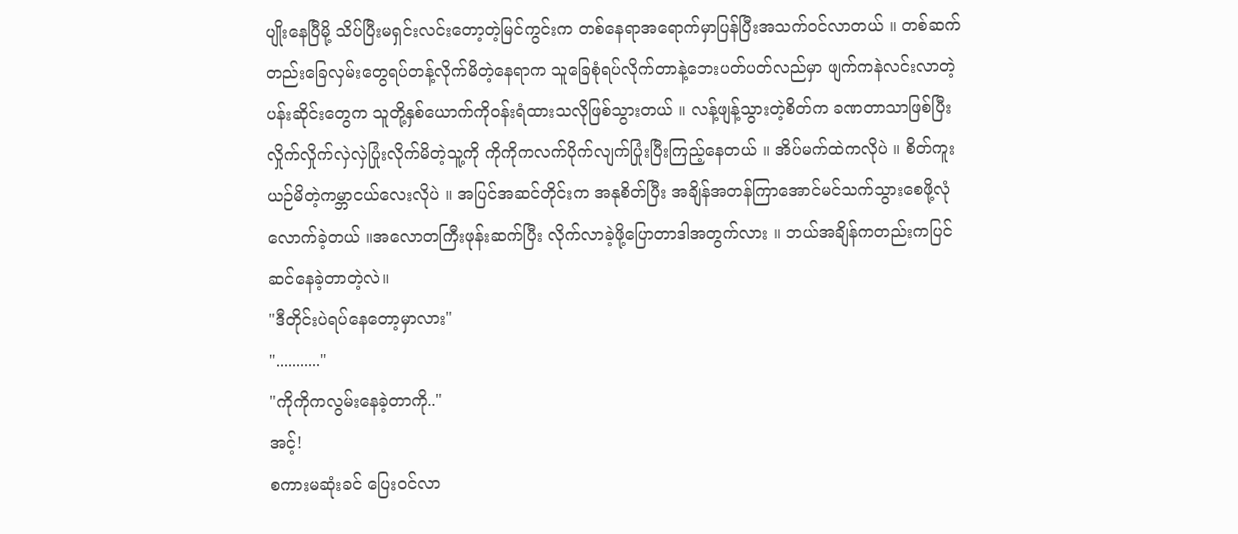ပျိုးနေပြီမို့ သိပ်ပြီးမရှင်းလင်းတော့တဲ့မြင်ကွင်းက တစ်နေရာအရောက်မှာပြန်ပြီးအသက်ဝင်လာတယ် ။ တစ်ဆက်တည်းခြေလှမ်းတွေရပ်တန့်လိုက်မိတဲ့နေရာက သူခြေစုံရပ်လိုက်တာနဲ့ဘေးပတ်ပတ်လည်မှာ ဖျက်ကနဲလင်းလာတဲ့ ပန်းဆိုင်းတွေက သူတို့နှစ်ယောက်ကိုဝန်းရံထားသလိုဖြစ်သွားတယ် ။ လန့်ဖျန့်သွားတဲ့စိတ်က ခဏတာသာဖြစ်ပြီး လှိုက်လှိုက်လှဲလှဲပြုံးလိုက်မိတဲ့သူ့ကို ကိုကိုကလက်ပိုက်လျက်ပြုံးပြီးကြည့်နေတယ် ။ အိပ်မက်ထဲကလိုပဲ ။ စိတ်ကူးယဉ်မိတဲ့ကမ္ဘာငယ်လေးလိုပဲ ။ အပြင်အဆင်တိုင်းက အနုစိတ်ပြီး အချိန်အတန်ကြာအောင်မင်သက်သွားစေဖို့လုံလောက်ခဲ့တယ် ။အလောတကြီးဖုန်းဆက်ပြီး လိုက်လာခဲ့ဖို့ပြောတာဒါအတွက်လား ။ ဘယ်အချိန်ကတည်းကပြင်ဆင်နေခဲ့တာတဲ့လဲ။
"ဒီတိုင်းပဲရပ်နေတော့မှာလား"
"..........."
"ကိုကိုကလွမ်းနေခဲ့တာကို.."
အင့်!
စကားမဆုံးခင် ပြေးဝင်လာ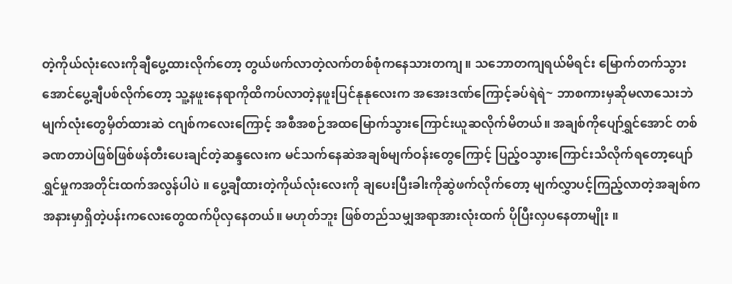တဲ့ကိုယ်လုံးလေးကိုချီပွေ့ထားလိုက်တော့ တွယ်ဖက်လာတဲ့လက်တစ်စုံကနေသားတကျ ။ သဘောတကျရယ်မိရင်း မြောက်တက်သွားအောင်ပွေ့ချီပစ်လိုက်တော့ သူ့နဖူးနေရာကိုထိကပ်လာတဲ့နဖူးပြင်နုနုလေးက အအေးဒဏ်ကြောင့်ခပ်ရဲရဲ~ ဘာစကားမှဆိုမလာသေးဘဲ မျက်လုံးတွေမှိတ်ထားဆဲ ငဂျစ်ကလေးကြောင့် အစီအစဉ်အထမြောက်သွားကြောင်းယူဆလိုက်မိတယ်။ အချစ်ကိုပျော်ရွှင်အောင် တစ်ခဏတာပဲဖြစ်ဖြစ်ဖန်တီးပေးချင်တဲ့ဆန္ဒလေးက မင်သက်နေဆဲအချစ်မျက်ဝန်းတွေကြောင့် ပြည့်ဝသွားကြောင်းသိလိုက်ရတော့ပျော်ရွှင်မှုကအတိုင်းထက်အလွန်ပါပဲ ။ ပွေ့ချီထားတဲ့ကိုယ်လုံးလေးကို ချပေးပြီးခါးကိုဆွဲဖက်လိုက်တော့ မျက်လွှာပင့်ကြည့်လာတဲ့အချစ်ကအနားမှာရှိတဲ့ပန်းကလေးတွေထက်ပိုလှနေတယ်။ မဟုတ်ဘူး ဖြစ်တည်သမျှအရာအားလုံးထက် ပိုပြီးလှပနေတာမျိုး ။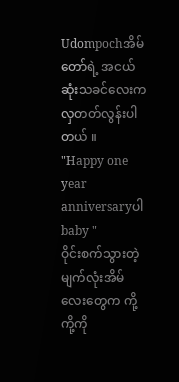Udompochအိမ်တော်ရဲ့ အငယ်ဆုံးသခင်လေးက လှတတ်လွန်းပါတယ် ။
"Happy one year anniversaryပါ baby "
ဝိုင်းစက်သွားတဲ့မျက်လုံးအိမ်လေးတွေက ကို့ကို့ကို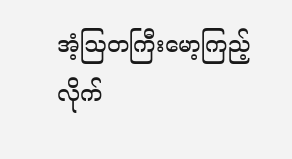အံ့ဩတကြီးမော့ကြည့်လိုက်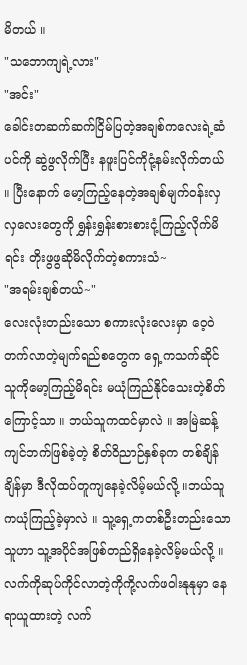မိတယ် ။
"သဘောကျရဲ့လား"
"အင်း"
ခေါင်းတဆက်ဆက်ငြိမ်ပြတဲ့အချစ်ကလေးရဲ့ဆံပင်ကို ဆွဲဖွလိုက်ပြီး နဖူးပြင်ကိုငုံ့နမ်းလိုက်တယ် ။ ပြီးနောက် မော့ကြည့်နေတဲ့အချစ်မျက်ဝန်းလှလှလေးတွေကို ရွှန်းရွှန်းစားစားငုံ့ကြည့်လိုက်မိရင်း တိုးဖွဖွဆိုမိလိုက်တဲ့စကားသံ~
"အရမ်းချစ်တယ်~"
လေးလုံးတည်းသော စကားလုံးလေးမှာ ဝေ့ဝဲတက်လာတဲ့မျက်ရည်စတွေက ရှေ့ကသက်ဆိုင်သူကိုမော့ကြည့်မိရင်း မယုံကြည်နိုင်သေးတဲ့စိတ်ကြောင့်သာ ။ ဘယ်သူကထင်မှာလဲ ။ အမြဲဆန့်ကျင်ဘက်ဖြစ်ခဲ့တဲ့ စိတ်ဝိညာဉ်နှစ်ခုက တစ်ချိန်ချိန်မှာ ဒီလိုထပ်တူကျနေခဲ့လိမ့်မယ်လို့ ။ဘယ်သူကယုံကြည့်ခဲ့မှာလဲ ။ သူ့ရှေ့ကတစ်ဦးတည်းသောသူဟာ သူ့အပိုင်အဖြစ်တည်ရှိနေခဲ့လိမ့်မယ်လို့ ။ လက်ကိုဆုပ်ကိုင်လာတဲ့ကိုကို့လက်ဖဝါးနုနုမှာ နေရာယူထားတဲ့ လက်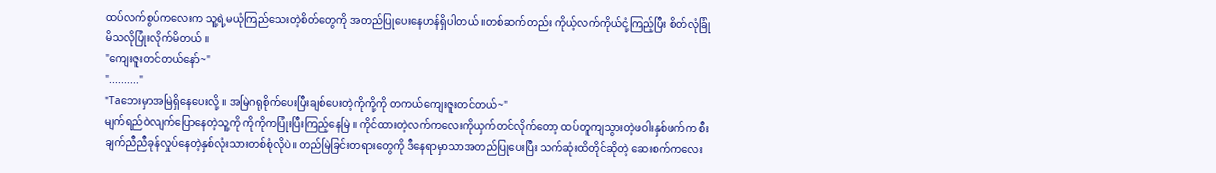ထပ်လက်စွပ်ကလေးက သူ့ရဲ့မယုံကြည်သေးတဲ့စိတ်တွေကို အတည်ပြုပေးနေဟန်ရှိပါတယ် ။တစ်ဆက်တည်း ကိုယ့်လက်ကိုယ်ငုံ့ကြည့်ပြီး စိတ်လုံခြုံမိသလိုပြုံးလိုက်မိတယ် ။
"ကျေးဇူးတင်တယ်နော်~"
".........."
"Taဘေးမှာအမြဲရှိနေပေးလို့ ။ အမြဲဂရုစိုက်ပေးပြီးချစ်ပေးတဲ့ကိုကို့ကို တကယ်ကျေးဇူးတင်တယ်~"
မျက်ရည်ဝဲလျက်ပြောနေတဲ့သူ့ကို ကိုကိုကပြုံးပြီးကြည့်နေမြဲ ။ ကိုင်ထားတဲ့လက်ကလေးကိုယှက်တင်လိုက်တော့ ထပ်တူကျသွားတဲ့ဖဝါးနှစ်ဖက်က စီးချက်ညီညီခုန်လှုပ်နေတဲ့နှစ်လုံးသားတစ်စုံလိုပဲ။ တည်မြဲခြင်းတရားတွေကို ဒီနေရာမှာသာအတည်ပြုပေးပြီး သက်ဆုံးထိတိုင်ဆိုတဲ့ ဆေးစက်ကလေး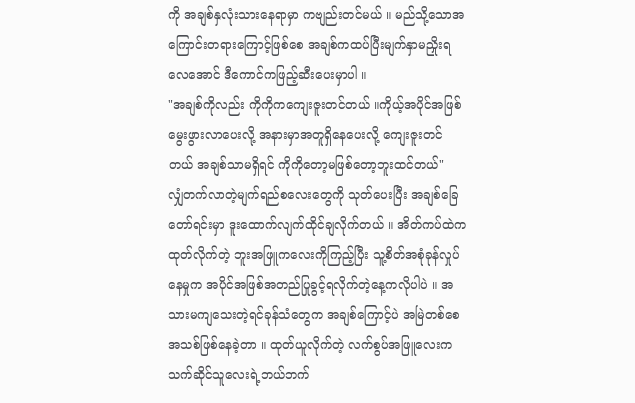ကို အချစ်နှလုံးသားနေရာမှာ ကဗျည်းတင်မယ် ။ မည်သို့သောအကြောင်းတရားကြောင့်ဖြစ်စေ အချစ်ကထပ်ပြီးမျက်နှာမညှိုးရလေအောင် ဒီကောင်ကဖြည့်ဆီးပေးမှာပါ ။
"အချစ်ကိုလည်း ကိုကိုကကျေးဇူးတင်တယ် ။ကိုယ့်အပိုင်အဖြစ်မွေးဖွားလာပေးလို့ အနားမှာအတူရှိနေပေးလို့ ကျေးဇူးတင်တယ် အချစ်သာမရှိရင် ကိုကိုတော့မဖြစ်တော့ဘူးထင်တယ်"
လျှံတက်လာတဲ့မျက်ရည်စလေးတွေကို သုတ်ပေးပြီး အချစ်ခြေတော်ရင်းမှာ ဒူးထောက်လျက်ထိုင်ချလိုက်တယ် ။ အိတ်ကပ်ထဲကထုတ်လိုက်တဲ့ ဘူးအဖြူကလေးကိုကြည့်ပြီး သူ့စိတ်အစုံခုန်လှုပ်နေမှုက အပိုင်အဖြစ်အတည်ပြုခွင့်ရလိုက်တဲ့နေ့ကလိုပါပဲ ။ အသားမကျသေးတဲ့ရင်ခုန်သံတွေက အချစ်ကြောင့်ပဲ အမြဲတစ်စေအသစ်ဖြစ်နေခဲ့တာ ။ ထုတ်ယူလိုက်တဲ့ လက်စွပ်အဖြူလေးက သက်ဆိုင်သူလေးရဲ့ဘယ်ဘက်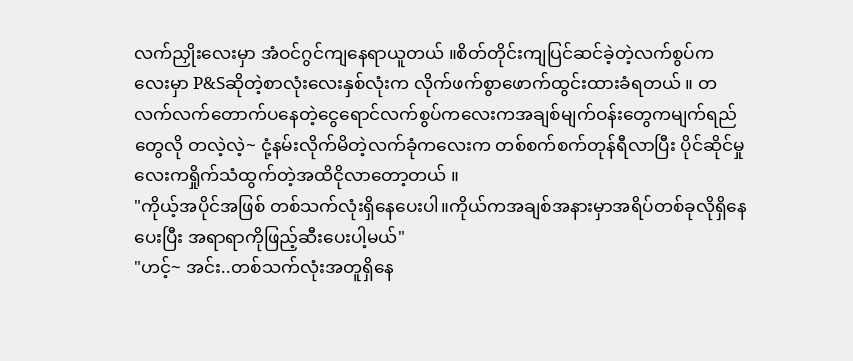လက်ညှိုးလေးမှာ အံဝင်ဂွင်ကျနေရာယူတယ် ။စိတ်တိုင်းကျပြင်ဆင်ခဲ့တဲ့လက်စွပ်ကလေးမှာ P&Sဆိုတဲ့စာလုံးလေးနှစ်လုံးက လိုက်ဖက်စွာဖောက်ထွင်းထားခံရတယ် ။ တလက်လက်တောက်ပနေတဲ့ငွေရောင်လက်စွပ်ကလေးကအချစ်မျက်ဝန်းတွေကမျက်ရည်တွေလို တလဲ့လဲ့~ ငုံ့နမ်းလိုက်မိတဲ့လက်ခုံကလေးက တစ်စက်စက်တုန်ရီလာပြီး ပိုင်ဆိုင်မှုလေးကရှိုက်သံထွက်တဲ့အထိငိုလာတော့တယ် ။
"ကိုယ့်အပိုင်အဖြစ် တစ်သက်လုံးရှိနေပေးပါ။ကိုယ်ကအချစ်အနားမှာအရိပ်တစ်ခုလိုရှိနေပေးပြီး အရာရာကိုဖြည့်ဆီးပေးပါ့မယ်"
"ဟင့်~ အင်း..တစ်သက်လုံးအတူရှိနေ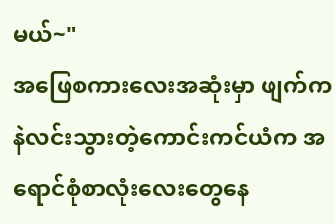မယ်~"
အဖြေစကားလေးအဆုံးမှာ ဖျက်ကနဲလင်းသွားတဲ့ကောင်းကင်ယံက အရောင်စုံစာလုံးလေးတွေနေ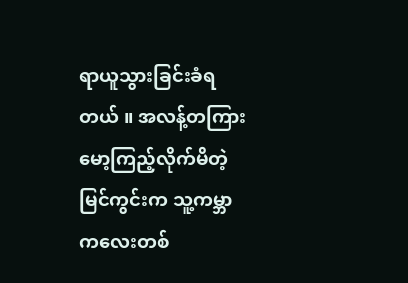ရာယူသွားခြင်းခံရတယ် ။ အလန့်တကြားမော့ကြည့်လိုက်မိတဲ့မြင်ကွင်းက သူ့ကမ္ဘာကလေးတစ်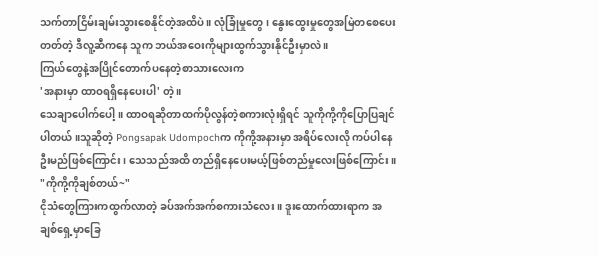သက်တာငြိမ်းချမ်းသွားစေနိုင်တဲ့အထိပဲ ။ လုံခြုံမှုတွေ ၊ နွေးထွေးမှုတွေအမြဲတစေပေးတတ်တဲ့ ဒီလူ့ဆီကနေ သူက ဘယ်အဝေးကိုများထွက်သွားနိုင်ဦးမှာလဲ ။
ကြယ်တွေနဲ့အပြိုင်တောက်ပနေတဲ့စာသားလေးက
'အနားမှာ ထာဝရရှိနေပေးပါ' တဲ့ ။
သေချာပေါက်ပေါ့ ။ ထာဝရဆိုတာထက်ပိုလွန်တဲ့စကားလုံးရှိရင် သူကိုကို့ကိုပြောပြချင်ပါတယ် ။သူဆိုတဲ့ Pongsapak Udompochက ကိုကို့အနားမှာ အရိပ်လေးလို ကပ်ပါနေဦးမည်ဖြစ်ကြောင်း ၊ သေသည်အထိ တည်ရှိနေပေးမယ့်ဖြစ်တည်မှုလေးဖြစ်ကြောင်း ။
"ကိုကို့ကိုချစ်တယ်~"
ငိုသံတွေကြားကထွက်လာတဲ့ ခပ်အက်အက်စကားသံလေး ။ ဒူးထောက်ထားရာက အချစ်ရှေ့မှာခြေ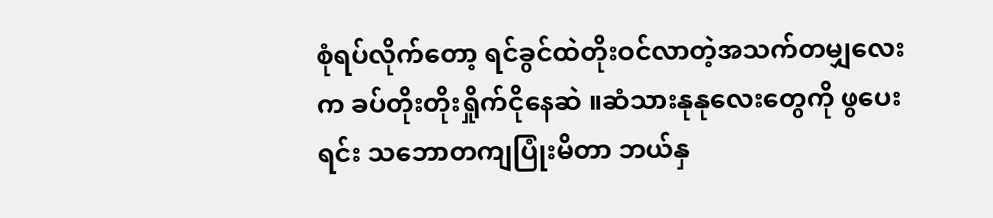စုံရပ်လိုက်တော့ ရင်ခွင်ထဲတိုးဝင်လာတဲ့အသက်တမျှလေးက ခပ်တိုးတိုးရှိုက်ငိုနေဆဲ ။ဆံသားနုနုလေးတွေကို ဖွပေးရင်း သဘောတကျပြုံးမိတာ ဘယ်နှ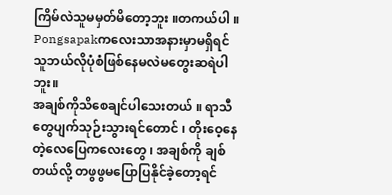ကြိမ်လဲသူမမှတ်မိတော့ဘူး ။တကယ်ပါ ။ Pongsapakကလေးသာအနားမှာမရှိရင် သူဘယ်လိုပုံစံဖြစ်နေမလဲမတွေးဆရဲပါဘူး။
အချစ်ကိုသိစေချင်ပါသေးတယ် ။ ရာသီတွေပျက်သုဉ်းသွားရင်တောင် ၊ တိုးဝေ့နေတဲ့လေပြေကလေးတွေ ၊ အချစ်ကို ချစ်တယ်လို့ တဖွဖွမပြောပြနိုင်ခဲ့တော့ရင်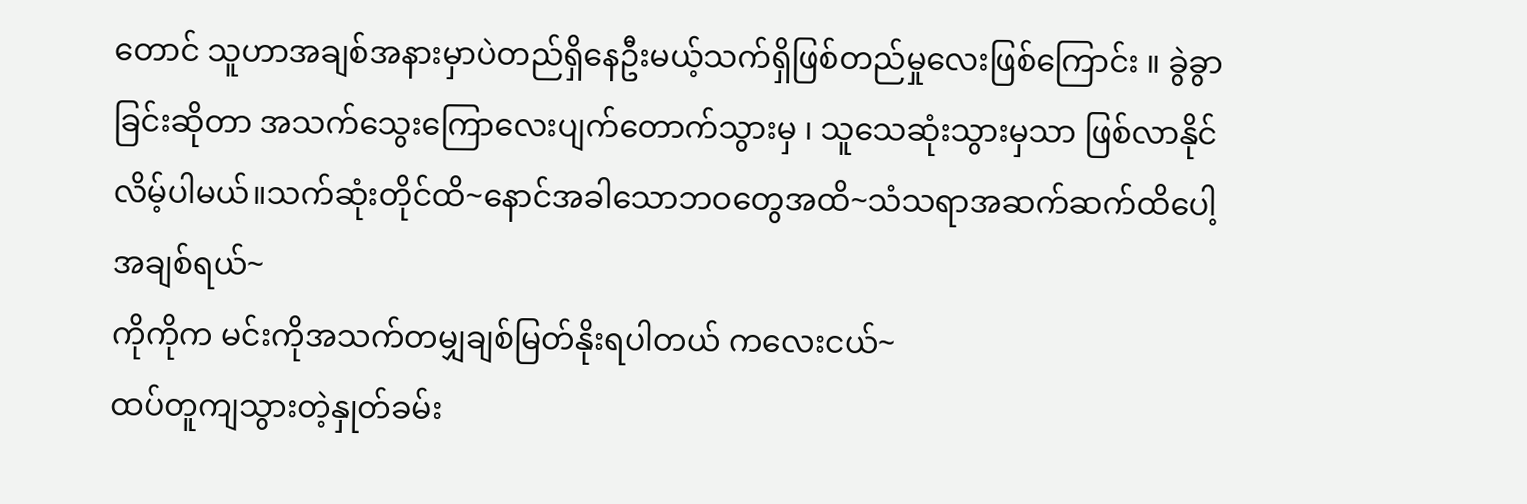တောင် သူဟာအချစ်အနားမှာပဲတည်ရှိနေဦးမယ့်သက်ရှိဖြစ်တည်မှုလေးဖြစ်ကြောင်း ။ ခွဲခွာခြင်းဆိုတာ အသက်သွေးကြောလေးပျက်တောက်သွားမှ ၊ သူသေဆုံးသွားမှသာ ဖြစ်လာနိုင်လိမ့်ပါမယ်။သက်ဆုံးတိုင်ထိ~နောင်အခါသောဘဝတွေအထိ~သံသရာအဆက်ဆက်ထိပေါ့အချစ်ရယ်~
ကိုကိုက မင်းကိုအသက်တမျှချစ်မြတ်နိုးရပါတယ် ကလေးငယ်~
ထပ်တူကျသွားတဲ့နှုတ်ခမ်း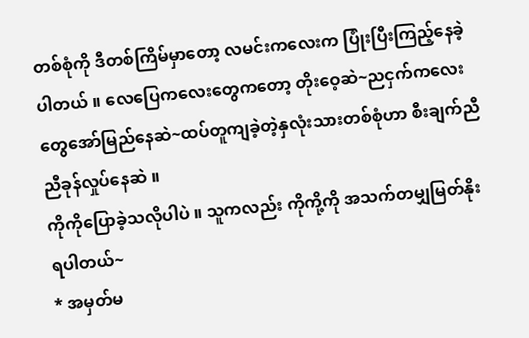တစ်စုံကို ဒီတစ်ကြိမ်မှာတော့ လမင်းကလေးက ပြုံးပြီးကြည့်နေခဲ့ပါတယ် ။ လေပြေကလေးတွေကတော့ တိုးဝေ့ဆဲ~ညငှက်ကလေးတွေအော်မြည်နေဆဲ~ထပ်တူကျခဲ့တဲ့နှလုံးသားတစ်စုံဟာ စီးချက်ညီညီခုန်လှုပ်နေဆဲ ။
ကိုကိုပြောခဲ့သလိုပါပဲ ။ သူကလည်း ကိုကို့ကို အသက်တမျှမြတ်နိုးရပါတယ်~
* အမှတ်မ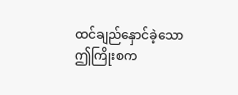ထင်ချည်နှောင်ခဲ့သော ဤကြိုးစက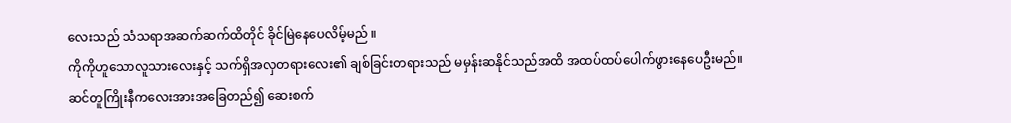လေးသည် သံသရာအဆက်ဆက်ထိတိုင် ခိုင်မြဲနေပေလိမ့်မည် ။
ကိုကိုဟူသောလူသားလေးနှင့် သက်ရှိအလှတရားလေး၏ ချစ်ခြင်းတရားသည် မမှန်းဆနိုင်သည်အထိ အထပ်ထပ်ပေါက်ဖွားနေပေဦးမည်။
ဆင်တူကြိုးနီကလေးအားအခြေတည်၍ ဆေးစက်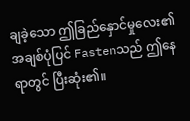ချခဲ့သော ဤခြည်နှောင်မှုလေး၏ အချစ်ပုံပြင် Fastenသည် ဤနေရာတွင် ပြီးဆုံး၏။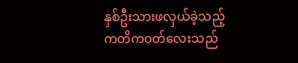နှစ်ဦးသားဖလှယ်ခဲ့သည့် ကတိကဝတ်လေးသည်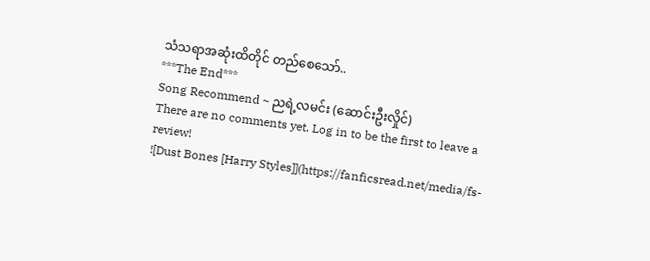သံသရာအဆုံးထိတိုင် တည်စေသော်..
***The End***
Song Recommend ~ ညရဲ့လမင်း (ဆောင်းဦးလှိုင်)
There are no comments yet. Log in to be the first to leave a review!
![Dust Bones [Harry Styles]](https://fanficsread.net/media/fs-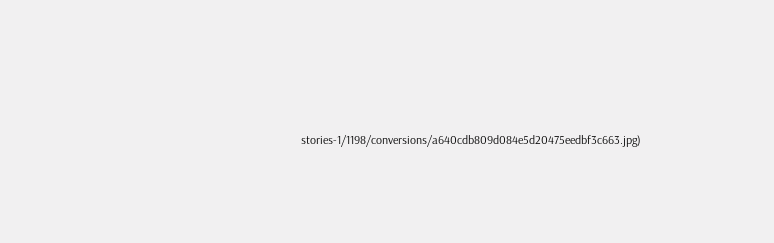stories-1/1198/conversions/a640cdb809d084e5d20475eedbf3c663.jpg)